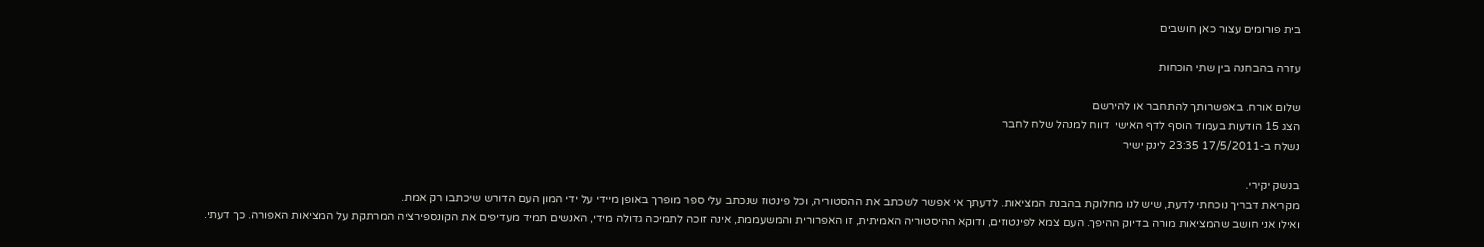בית פורומים עצור כאן חושבים

עזרה בהבחנה בין שתי הוכחות

שלום אורח. באפשרותך להתחבר או להירשם
הצג 15 הודעות בעמוד הוסף לדף האישי  דווח למנהל שלח לחבר
נשלח ב-17/5/2011 23:35 לינק ישיר

בנשק יקירי.
מקריאת דבריך נוכחתי לדעת, שיש לנו מחלוקת בהבנת המציאות. לדעתך אי אפשר לשכתב את ההסטוריה, וכל פינטוז שנכתב עלי ספר מופרך באופן מיידי על ידי המון העם הדורש שיכתבו רק אמת.
ואילו אני חושב שהמציאות מורה בדיוק ההיפך. העם צמא לפינטוזים, ודוקא ההיסטוריה האמיתית, זו האפרורית והמשעממת, אינה זוכה לתמיכה גדולה מידי, האנשים תמיד מעדיפים את הקונספירציה המרתקת על המציאות האפורה. כך דעתי.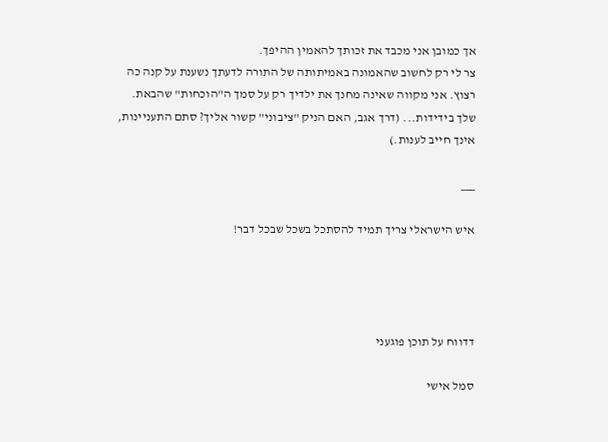אך כמובן אני מכבד את זכותך להאמין ההיפך.
צר לי רק לחשוב שהאמונה באמיתותה של התורה לדעתך נשענת על קנה כה רצוץ. אני מקווה שאינה מחנך את ילדיך רק על סמך ה"הוכחות" שהבאת.
שלך בידידות... (דרך אגב, האם הניק "ציבוני" קשור אליך? סתם התעניינות, אינך חייב לענות.)

___

איש הישראלי צריך תמיד להסתכל בשכל שבכל דבר!




דדווח על תוכן פוגעני

סמל אישי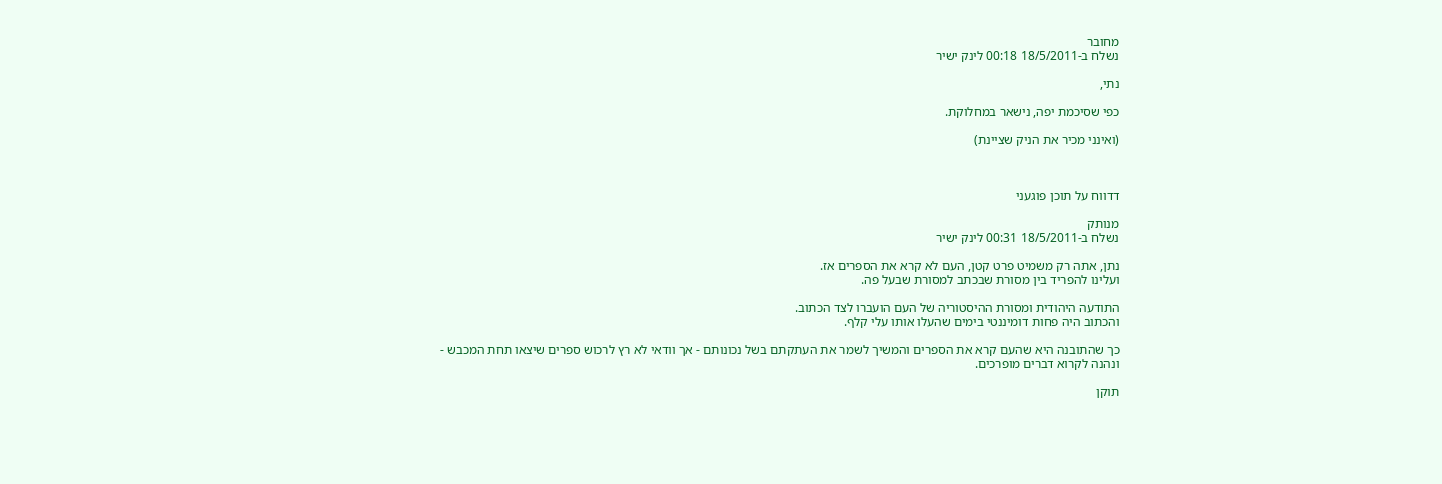מחובר
נשלח ב-18/5/2011 00:18 לינק ישיר

נתי,

כפי שסיכמת יפה, נישאר במחלוקת.

(ואינני מכיר את הניק שציינת)



דדווח על תוכן פוגעני

מנותק
נשלח ב-18/5/2011 00:31 לינק ישיר

נתן, אתה רק משמיט פרט קטן, העם לא קרא את הספרים אז.
ועלינו להפריד בין מסורת שבכתב למסורת שבעל פה.

התודעה היהודית ומסורת ההיסטוריה של העם הועברו לצד הכתוב.
והכתוב היה פחות דומיננטי בימים שהעלו אותו עלי קלף.

כך שהתובנה היא שהעם קרא את הספרים והמשיך לשמר את העתקתם בשל נכונותם - אך וודאי לא רץ לרכוש ספרים שיצאו תחת המכבש - ונהנה לקרוא דברים מופרכים.

תוקן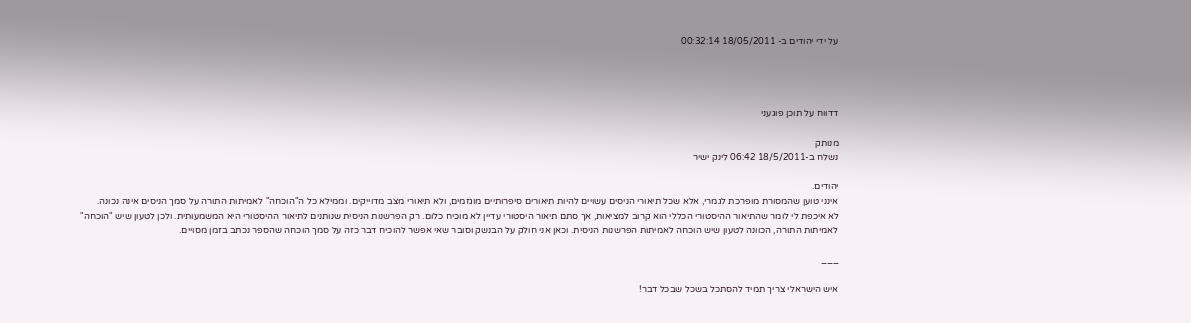על ידי יהודים ב- 18/05/2011 00:32:14




דדווח על תוכן פוגעני

מנותק
נשלח ב-18/5/2011 06:42 לינק ישיר

יהודים.
אינני טוען שהמסורת מופרכת לגמרי, אלא שכל תיאורי הניסים עשויים להיות תיאורים סיפרותיים מוגזמים, ולא תיאורי מצב מדוייקים. וממילא כל ה"הוכחה" לאמיתות התורה על סמך הניסים אינה נכונה.
לא איכפת לי לומר שהתיאור ההיסטורי הכללי הוא קרוב למציאות, אך סתם תיאור היסטורי עדיין לא מוכיח כלום. רק הפרשנות הניסית שנותנים לתיאור ההיסטורי היא המשמעותית. ולכן לטעון שיש "הוכחה" לאמיתות התורה, הכוונה לטעון שיש הוכחה לאמיתות הפרשנות הניסית. וכאן אני חולק על הבנשק וסובר שאי אפשר להוכיח דבר כזה על סמך הוכחה שהספר נכתב בזמן מסויים.

___

איש הישראלי צריך תמיד להסתכל בשכל שבכל דבר!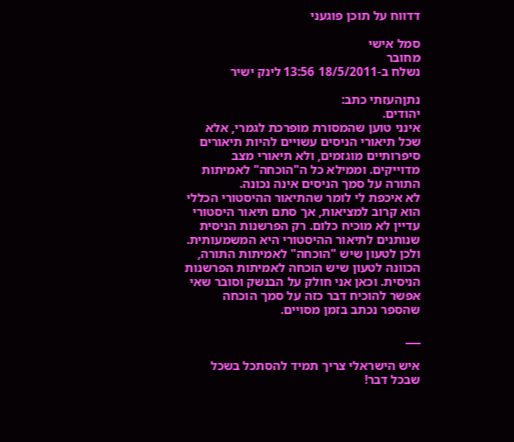דדווח על תוכן פוגעני

סמל אישי
מחובר
נשלח ב-18/5/2011 13:56 לינק ישיר

נתןהעזתי כתב:
יהודים.
אינני טוען שהמסורת מופרכת לגמרי, אלא שכל תיאורי הניסים עשויים להיות תיאורים סיפרותיים מוגזמים, ולא תיאורי מצב מדוייקים. וממילא כל ה"הוכחה" לאמיתות התורה על סמך הניסים אינה נכונה.
לא איכפת לי לומר שהתיאור ההיסטורי הכללי הוא קרוב למציאות, אך סתם תיאור היסטורי עדיין לא מוכיח כלום. רק הפרשנות הניסית שנותנים לתיאור ההיסטורי היא המשמעותית. ולכן לטעון שיש "הוכחה" לאמיתות התורה, הכוונה לטעון שיש הוכחה לאמיתות הפרשנות הניסית. וכאן אני חולק על הבנשק וסובר שאי אפשר להוכיח דבר כזה על סמך הוכחה שהספר נכתב בזמן מסויים.

___

איש הישראלי צריך תמיד להסתכל בשכל שבכל דבר!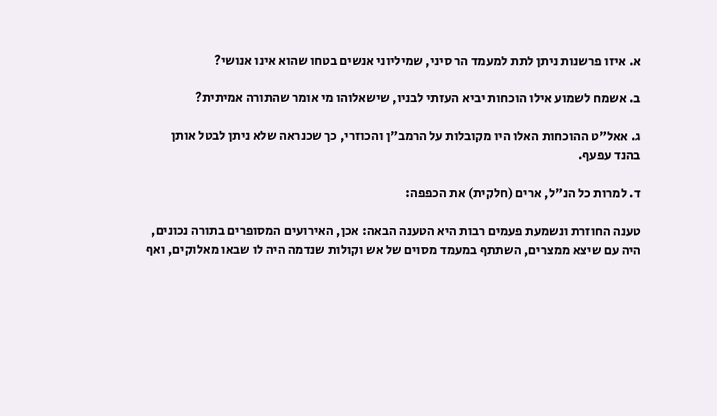א. איזו פרשנות ניתן לתת למעמד הר סיני, שמיליוני אנשים בטחו שהוא אינו אנושי?

ב. אשמח לשמוע אילו הוכחות יביא העזתי לבניו, שישאלוהו מי אומר שהתורה אמיתית?

ג. אאל"ט ההוכחות האלו היו מקובלות על הרמב"ן והכוזרי, כך שכנראה שלא ניתן לבטל אותן בהנד עפעף.

ד. למרות כל הנ"ל, ארים (חלקית) את הכפפה:

טענה החוזרת ונשמעת פעמים רבות היא הטענה הבאה: אכן, האירועים המסופרים בתורה נכונים, היה עם שיצא ממצרים, השתתף במעמד מסוים של אש וקולות שנדמה היה לו שבאו מאלוקים, ואף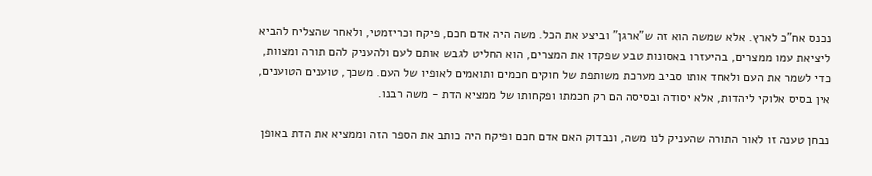נכנס אח"כ לארץ. אלא שמשה הוא זה ש"ארגן" וביצע את הכל. משה היה אדם חכם, פיקח וכריזמטי, ולאחר שהצליח להביא ליציאת עמו ממצרים, בהיעזרו באסונות טבע שפקדו את המצרים, הוא החליט לגבש אותם לעם ולהעניק להם תורה ומצוות, כדי לשמר את העם ולאחד אותו סביב מערכת משותפת של חוקים חכמים ותואמים לאופיו של העם. משכך, טוענים הטוענים, אין בסיס אלוקי ליהדות, אלא יסודה ובסיסה הם רק חכמתו ופקחותו של ממציא הדת - משה רבנו.

נבחן טענה זו לאור התורה שהעניק לנו משה, ונבדוק האם אדם חכם ופיקח היה כותב את הספר הזה וממציא את הדת באופן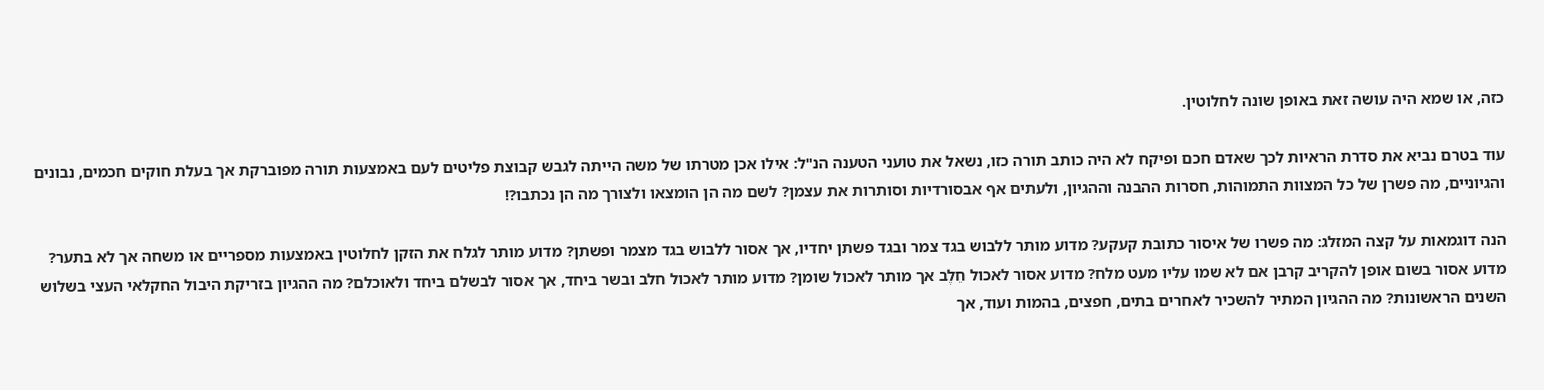כזה, או שמא היה עושה זאת באופן שונה לחלוטין.

עוד בטרם נביא את סדרת הראיות לכך שאדם חכם ופיקח לא היה כותב תורה כזו, נשאל את טועני הטענה הנ"ל: אילו אכן מטרתו של משה הייתה לגבש קבוצת פליטים לעם באמצעות תורה מפוברקת אך בעלת חוקים חכמים, נבונים והגיוניים, מה פשרן של כל המצוות התמוהות, חסרות ההבנה וההגיון, ולעתים אף אבסורדיות וסותרות את עצמן? לשם מה הן הומצאו ולצורך מה הן נכתבו?!

הנה דוגמאות על קצה המזלג: מה פשרו של איסור כתובת קעקע? מדוע מותר ללבוש בגד צמר ובגד פשתן יחדיו, אך אסור ללבוש בגד מצמר ופשתן? מדוע מותר לגלח את הזקן לחלוטין באמצעות מספריים או משחה אך לא בתער? מדוע אסור בשום אופן להקריב קרבן אם לא שמו עליו מעט מלח? מדוע אסור לאכול חֵלֶב אך מותר לאכול שומן? מדוע מותר לאכול חלב ובשר ביחד, אך אסור לבשלם ביחד ולאוכלם? מה ההגיון בזריקת היבול החקלאי העצי בשלוש השנים הראשונות? מה ההגיון המתיר להשכיר לאחרים בתים, חפצים, בהמות ועוד, אך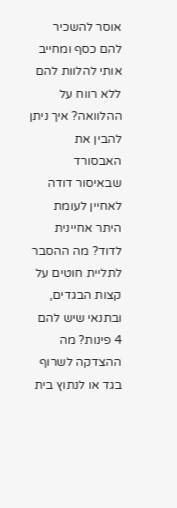אוסר להשכיר להם כסף ומחייב אותי להלוות להם ללא רווח על ההלוואה? איך ניתן להבין את האבסורד שבאיסור דודה לאחיין לעומת היתר אחיינית לדוד? מה ההסבר לתליית חוטים על קצות הבגדים, ובתנאי שיש להם 4 פינות? מה ההצדקה לשרוף בגד או לנתוץ בית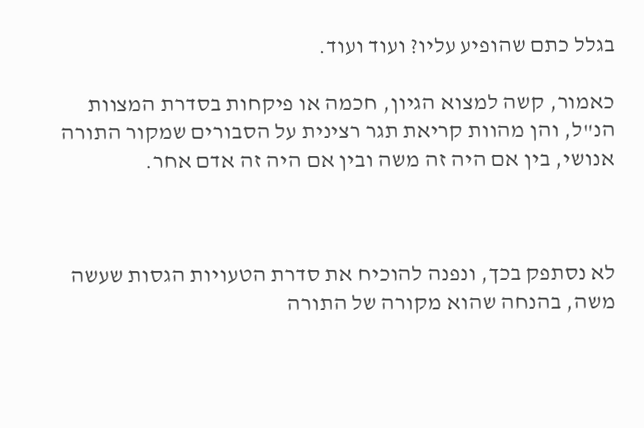בגלל כתם שהופיע עליו? ועוד ועוד.

כאמור, קשה למצוא הגיון, חכמה או פיקחות בסדרת המצוות הנ"ל, והן מהוות קריאת תגר רצינית על הסבורים שמקור התורה אנושי, בין אם היה זה משה ובין אם היה זה אדם אחר.



לא נסתפק בכך, ונפנה להוכיח את סדרת הטעויות הגסות שעשה משה, בהנחה שהוא מקורה של התורה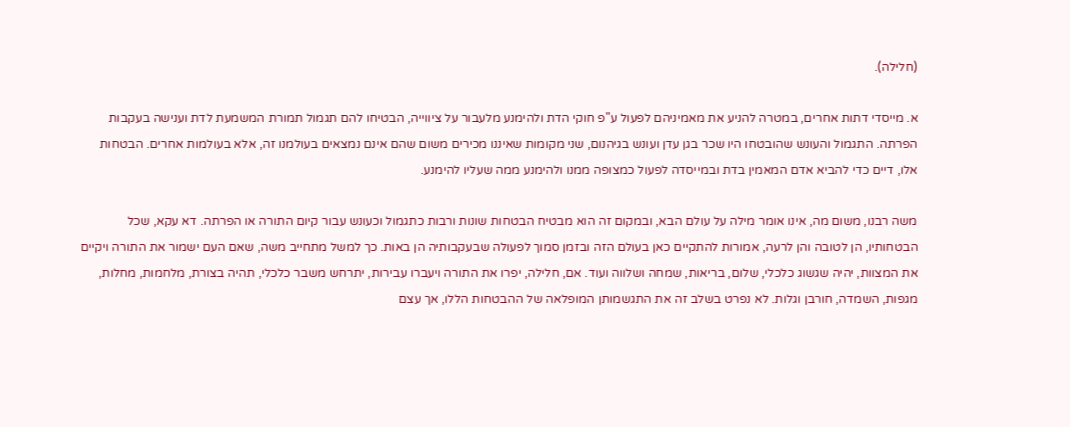(חלילה).

א. מייסדי דתות אחרים, במטרה להניע את מאמיניהם לפעול ע"פ חוקי הדת ולהימנע מלעבור על ציווייה, הבטיחו להם תגמול תמורת המשמעת לדת וענישה בעקבות הפרתה. התגמול והעונש שהובטחו היו שכר בגן עדן ועונש בגיהנום, שני מקומות שאיננו מכירים משום שהם אינם נמצאים בעולמנו זה, אלא בעולמות אחרים. הבטחות אלו, דיים כדי להביא אדם המאמין בדת ובמייסדה לפעול כמצופה ממנו ולהימנע ממה שעליו להימנע.

משה רבנו, משום מה, אינו אומר מילה על עולם הבא, ובמקום זה הוא מבטיח הבטחות שונות ורבות כתגמול וכעונש עבור קיום התורה או הפרתה. דא עקא, שכל הבטחותיו, הן לטובה והן לרעה, אמורות להתקיים כאן בעולם הזה ובזמן סמוך לפעולה שבעקבותיה הן באות. כך למשל מתחייב משה, שאם העם ישמור את התורה ויקיים את המצוות, יהיה שגשוג כלכלי, שלום, בריאות, שמחה ושלווה ועוד. אם, חלילה, יפרו את התורה ויעברו עבירות, יתרחש משבר כלכלי, תהיה בצורת, מלחמות, מחלות, מגפות, השמדה, חורבן וגלות. לא נפרט בשלב זה את התגשמותן המופלאה של ההבטחות הללו, אך עצם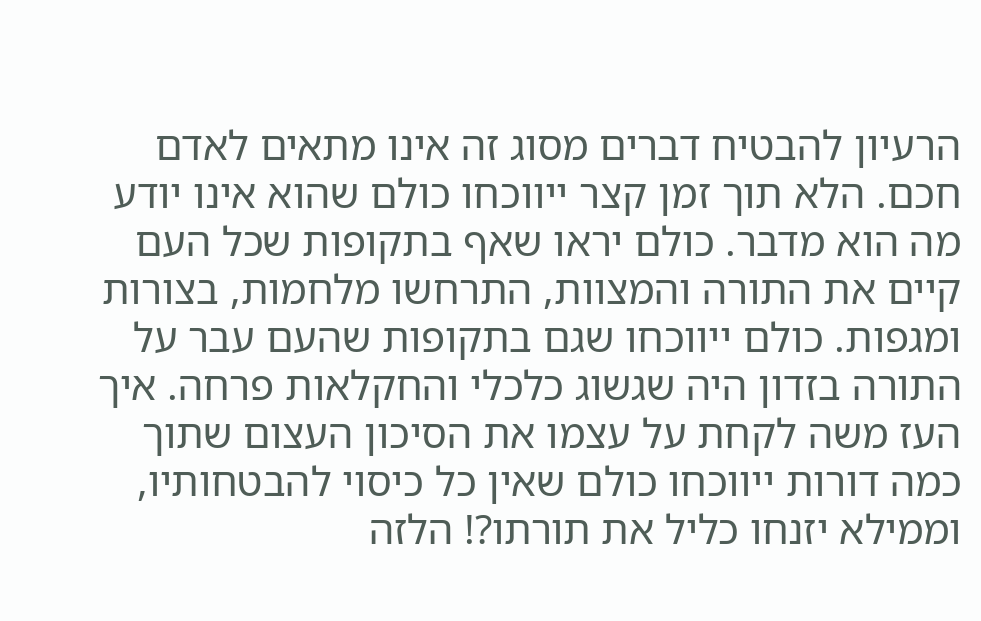הרעיון להבטיח דברים מסוג זה אינו מתאים לאדם חכם. הלא תוך זמן קצר ייווכחו כולם שהוא אינו יודע מה הוא מדבר. כולם יראו שאף בתקופות שכל העם קיים את התורה והמצוות, התרחשו מלחמות, בצורות ומגפות. כולם ייווכחו שגם בתקופות שהעם עבר על התורה בזדון היה שגשוג כלכלי והחקלאות פרחה. איך העז משה לקחת על עצמו את הסיכון העצום שתוך כמה דורות ייווכחו כולם שאין כל כיסוי להבטחותיו, וממילא יזנחו כליל את תורתו?! הלזה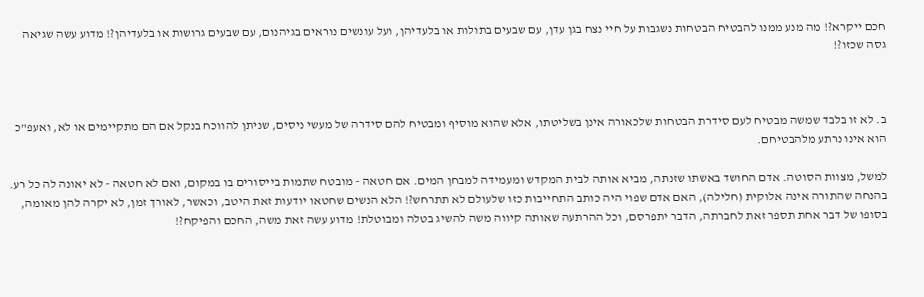חכם ייקרא?! מה מנע ממנו להבטיח הבטחות נשגבות על חיי נצח בגן עדן, עם שבעים בתולות או בלעדיהן, ועל עונשים נוראים בגיהנום, עם שבעים גרושות או בלעדיהן?! מדוע עשה שגיאה גסה שכזו?!



ב. לא זו בלבד שמשה מבטיח לעם סידרת הבטחות שלכאורה אינן בשליטתו, אלא שהוא מוסיף ומבטיח להם סידרה של מעשי ניסים, שניתן להווכח בנקל אם הם מתקיימים או לא, ואעפ"כ הוא אינו נרתע מלהבטיחם.

למשל, מצוות הסוטה. אדם החושד באשתו שזנתה, מביא אותה לבית המקדש ומעמידה למבחן המים. אם חטאה - מובטח שתמות בייסורים בו במקום, ואם לא חטאה - לא יאונה לה כל רע. בהנחה שהתורה אינה אלוקית (חלילה), האם אדם שפוי היה כותב התחייבות כזו שלעולם לא תתרחש?! הלא הנשים שחטאו יודעות זאת היטב, וכאשר, לאורך זמן, לא יקרה להן מאומה, בסופו של דבר אחת תספר זאת לחברתה, הדבר יתפרסם, וכל ההרתעה שאותה קיווה משה להשיג בטלה ומבוטלת! מדוע עשה זאת משה, החכם והפיקח?!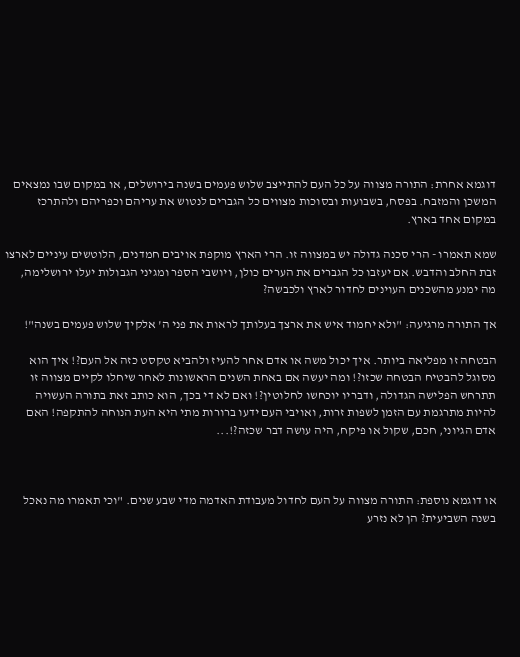דוגמא אחרת: התורה מצווה על כל העם להתייצב שלוש פעמים בשנה בירושלים, או במקום שבו נמצאים המשכן והמזבח. בפסח, בשבועות ובסוכות מצווים כל הגברים לנטוש את עריהם וכפריהם ולהתרכז במקום אחד בארץ.

שמא תאמרו - הרי סכנה גדולה יש במצווה זו. הרי הארץ מוקפת אויבים חמדנים, הלוטשים עיניים לארצו זבת החלב והדבש. אם יעזבו כל הגברים את הערים כולן, ויושבי הספר ומגיני הגבולות יעלו ירושלימה, מה ימנע מהשכנים העוינים לחדור לארץ ולכבשה?

אך התורה מרגיעה: "ולא יחמוד איש את ארצך בעלותך לראות את פני ה' אלקיך שלוש פעמים בשנה"!

הבטחה זו מפליאה ביותר. איך יכול משה או אדם אחר להעיז ולהביא טקסט כזה אל העם?! איך הוא מסוגל להבטיח הבטחה שכזו?! ומה יעשה אם באחת השנים הראשונות לאחר שיחלו לקיים מצווה זו תתרחש הפלישה הגדולה, ודבריו יוכחשו לחלוטין?! ואם לא די בכך, הוא כותב זאת בתורה העשויה להיות מתרגמת עם הזמן לשפות זרות, ואויבי העם ידעו ברורות מתי היא העת הנוחה להתקפה! האם אדם הגיוני, חכם, שקול או פיקח, היה עושה דבר שכזה?!...



או דוגמא נוספת: התורה מצווה על העם לחדול מעבודת האדמה מדי שבע שנים. "וכי תאמרו מה נאכל בשנה השביעית? הן לא נזרע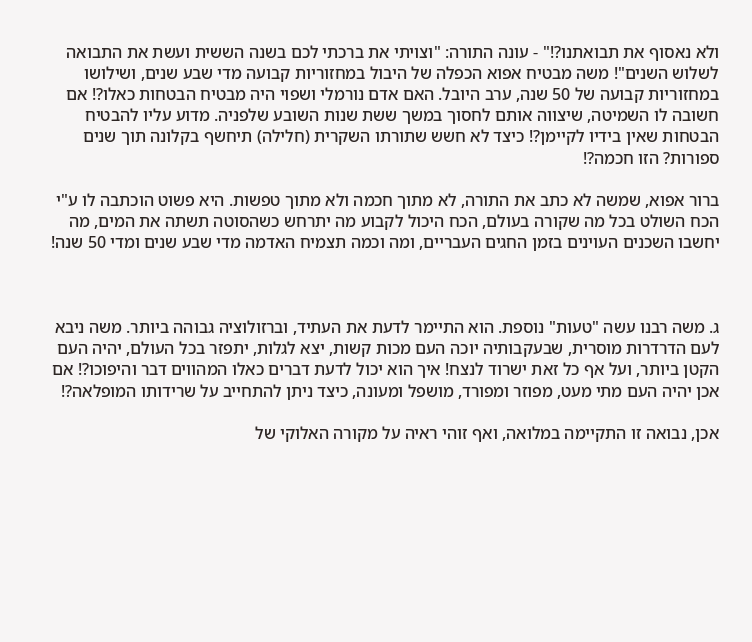ולא נאסוף את תבואתנו?!" - עונה התורה: "וצויתי את ברכתי לכם בשנה הששית ועשת את התבואה לשלוש השנים"! משה מבטיח אפוא הכפלה של היבול במחזוריות קבועה מדי שבע שנים, ושילושו במחזוריות קבועה של 50 שנה, ערב היובל. האם אדם נורמלי ושפוי היה מבטיח הבטחות כאלו?! אם חשובה לו השמיטה, שיצווה אותם לחסוך במשך ששת שנות השובע שלפניה. מדוע עליו להבטיח הבטחות שאין בידיו לקיימן?! כיצד לא חשש שתורתו השקרית (חלילה) תיחשף בקלונה תוך שנים ספורות? הזו חכמה?!

ברור אפוא, שמשה לא כתב את התורה, לא מתוך חכמה ולא מתוך טפשות. היא פשוט הוכתבה לו ע"י הכח השולט בכל מה שקורה בעולם, הכח היכול לקבוע מה יתרחש כשהסוטה תשתה את המים, מה יחשבו השכנים העוינים בזמן החגים העבריים, ומה וכמה תצמיח האדמה מדי שבע שנים ומדי 50 שנה!



ג. משה רבנו עשה "טעות" נוספת. הוא התיימר לדעת את העתיד, וברזולוציה גבוהה ביותר. משה ניבא לעם הדרדרות מוסרית, שבעקבותיה יוכה העם מכות קשות, יצא לגלות, יתפזר בכל העולם, יהיה העם הקטן ביותר, ועל אף כל זאת ישרוד לנצח! איך הוא יכול לדעת דברים כאלו המהווים דבר והיפוכו?! אם אכן יהיה העם מתי מעט, מפוזר ומפורד, מושפל ומעונה, כיצד ניתן להתחייב על שרידותו המופלאה?!

אכן, נבואה זו התקיימה במלואה, ואף זוהי ראיה על מקורה האלוקי של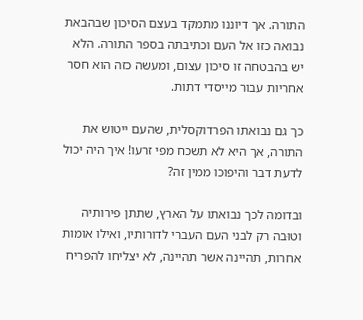התורה. אך דיוננו מתמקד בעצם הסיכון שבהבאת נבואה כזו אל העם וכתיבתה בספר התורה. הלא יש בהבטחה זו סיכון עצום, ומעשה כזה הוא חסר אחריות עבור מייסדי דתות.

כך גם נבואתו הפרדוקסלית, שהעם ייטוש את התורה, אך היא לא תשכח מפי זרעו! איך היה יכול לדעת דבר והיפוכו ממין זה?

ובדומה לכך נבואתו על הארץ, שתתן פירותיה וטוּבה רק לבני העם העברי לדורותיו, ואילו אומות אחרות, תהיינה אשר תהיינה, לא יצליחו להפריח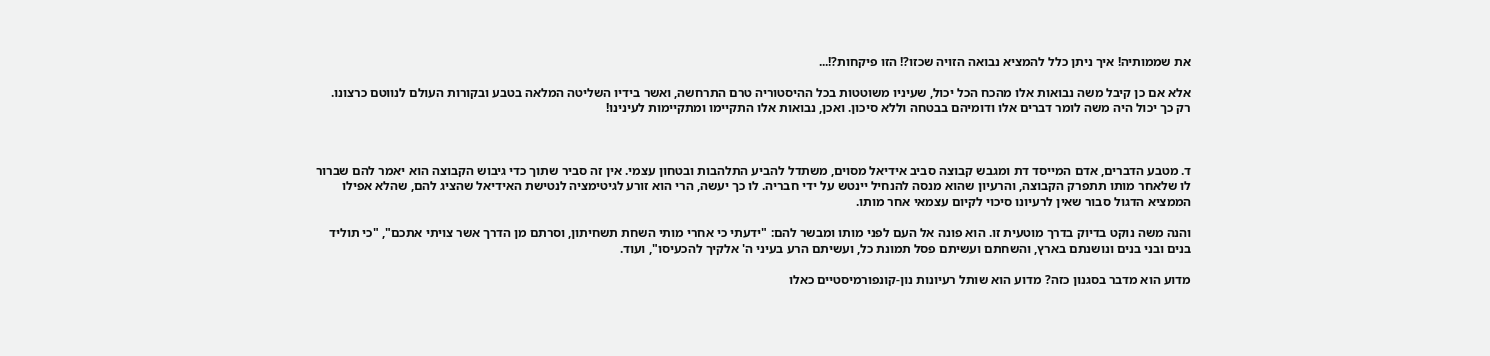את שממותיה! איך ניתן כלל להמציא נבואה הזויה שכזו?! הזו פיקחות?!...

אלא אם כן קיבל משה נבואות אלו מהכח הכל יכול, שעיניו משוטטות בכל ההיסטוריה טרם התרחשה, ואשר בידיו השליטה המלאה בטבע ובקורות העולם לנווטם כרצונו. רק כך יכול היה משה לומר דברים אלו ודומיהם בבטחה וללא סיכון. ואכן, נבואות אלו התקיימו ומתקיימות לעינינו!



ד. מטבע הדברים, אדם המייסד דת ומגבש קבוצה סביב אידיאל מסוים, משתדל להביע התלהבות ובטחון עצמי. אין זה סביר שתוך כדי גיבוש הקבוצה הוא יאמר להם שברור לו שלאחר מותו תתפרק הקבוצה, והרעיון שהוא מנסה להנחיל יינטש על ידי חבריה. לו כך יעשה, הרי הוא זורע לגיטימציה לנטישת האידיאל שהציג להם, שהלא אפילו הממציא הדגול סבור שאין לרעיונו סיכוי לקיום עצמאי אחר מותו.

והנה משה נוקט בדיוק בדרך מוטעית זו. הוא פונה אל העם לפני מותו ומבשר להם: "ידעתי כי אחרי מותי השחת תשחיתון, וסרתם מן הדרך אשר צויתי אתכם", "כי תוליד בנים ובני בנים ונושנתם בארץ, והשחתם ועשיתם פסל תמונת כל, ועשיתם הרע בעיני ה' אלקיך להכעיסו", ועוד.

מדוע הוא מדבר בסגנון כזה? מדוע הוא שותל רעיונות נון-קונפורמיסטיים כאלו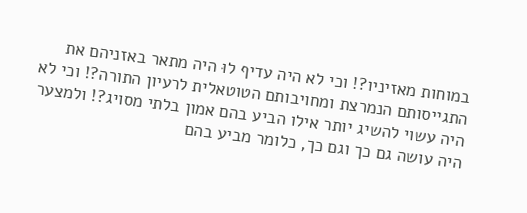במוחות מאזיניו?! וכי לא היה עדיף לוּ היה מתאר באזניהם את התגייסותם הנמרצת ומחויבותם הטוטאלית לרעיון התורה?! וכי לא היה עשוי להשיג יותר אילו הביע בהם אמון בלתי מסויג?! ולמצער היה עושה גם כך וגם כך, כלומר מביע בהם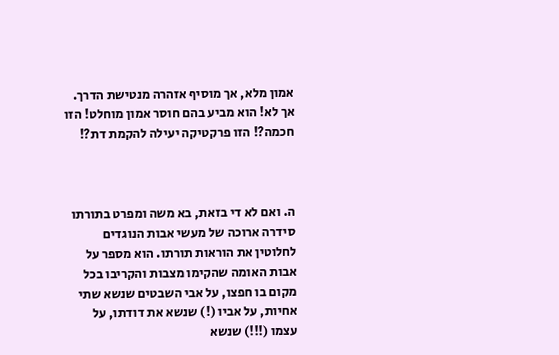אמון מלא, אך מוסיף אזהרה מנטישת הדרך. אך לא! הוא מביע בהם חוסר אמון מוחלט! הזו חכמה?! הזו פרקטיקה יעילה להקמת דת?!



ה. ואם לא די בזאת, בא משה ומפרט בתורתו סידרה ארוכה של מעשי אבות הנוגדים לחלוטין את הוראות תורתו. הוא מספר על אבות האומה שהקימו מצבות והקריבו בכל מקום בו חפצו, על אבי השבטים שנשא שתי אחיות, על אביו (!) שנשא את דודתו, על עצמו (!!!) שנשא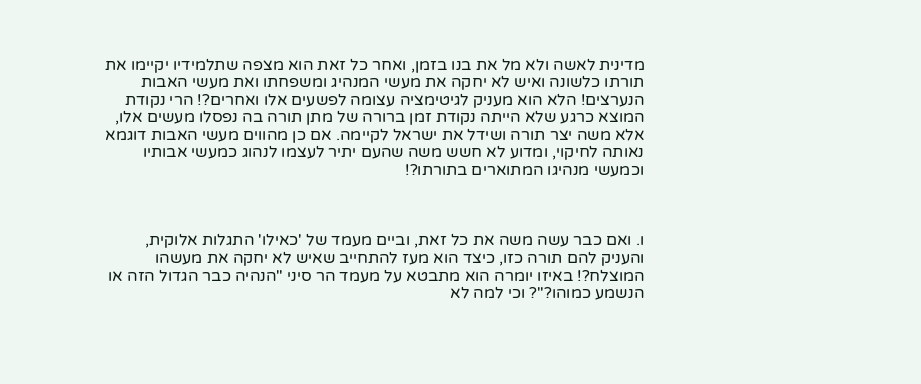מדינית לאשה ולא מל את בנו בזמן, ואחר כל זאת הוא מצפה שתלמידיו יקיימו את תורתו כלשונה ואיש לא יחקה את מעשי המנהיג ומשפחתו ואת מעשי האבות הנערצים! הלא הוא מעניק לגיטימציה עצומה לפשעים אלו ואחרים?! הרי נקודת המוצא כרגע שלא הייתה נקודת זמן ברורה של מתן תורה בה נפסלו מעשים אלו, אלא משה יצר תורה ושידל את ישראל לקיימה. אם כן מהווים מעשי האבות דוגמא נאותה לחיקוי, ומדוע לא חשש משה שהעם יתיר לעצמו לנהוג כמעשי אבותיו וכמעשי מנהיגו המתוארים בתורתו?!



ו. ואם כבר עשה משה את כל זאת, וביים מעמד של 'כאילו' התגלות אלוקית, והעניק להם תורה כזו, כיצד הוא מעז להתחייב שאיש לא יחקה את מעשהו המוצלח?! באיזו יומרה הוא מתבטא על מעמד הר סיני "הנהיה כבר הגדול הזה או הנשמע כמוהו?"? וכי למה לא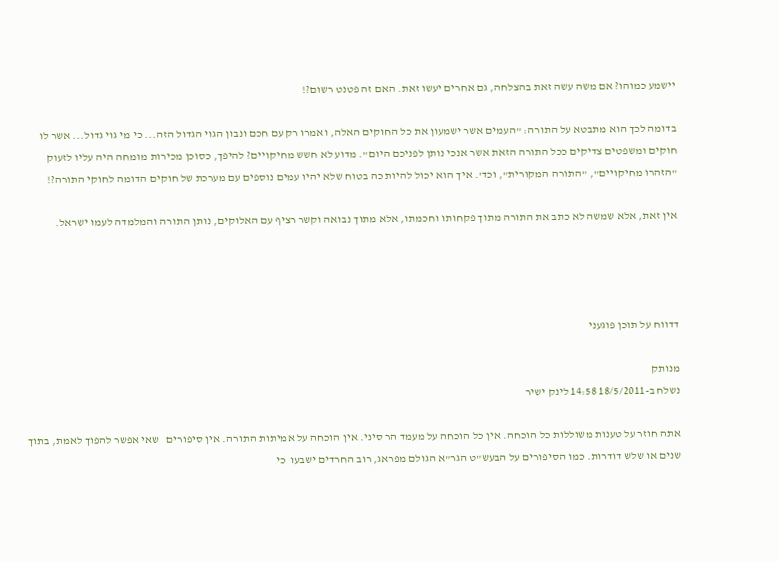יישמע כמוהו? אם משה עשה זאת בהצלחה, גם אחרים יעשו זאת. האם זה פטנט רשום?!

בדומה לכך הוא מתבטא על התורה: "העמים אשר ישמעון את כל החוקים האלה, ואמרו רק עם חכם ונבון הגוי הגדול הזה... כי מי גוי גדול... אשר לו חוקים ומשפטים צדיקים ככל התורה הזאת אשר אנכי נותן לפניכם היום". מדוע לא חשש מחיקויים? להיפך, כסוכן מכירות מומחה היה עליו לזעוק "הזהרו מחיקויים", "התורה המקורית", וכד'. איך הוא יכול להיות כה בטוח שלא יהיו עמים נוספים עם מערכת של חוקים הדומה לחוקי התורה?!

אין זאת, אלא שמשה לא כתב את התורה מתוך פקחותו וחכמתו, אלא מתוך נבואה וקשר רציף עם האלוקים, נותן התורה והמלמדה לעמו ישראל.




דדווח על תוכן פוגעני

מנותק
נשלח ב-18/5/2011 14:58 לינק ישיר

אתה חוזר על טענות משוללות כל הוכחה. אין כל הוכחה על מעמד הר סיני. אין הוכחה על אמיתות התורה. אין סיפורים   שאי אפשר להפוך לאמת, בתוך שנים או שלש דודרות. כמו הסיפורים על הבעש"ט הגר"א הגולם מפראג, רוב החרדים ישבעו  כי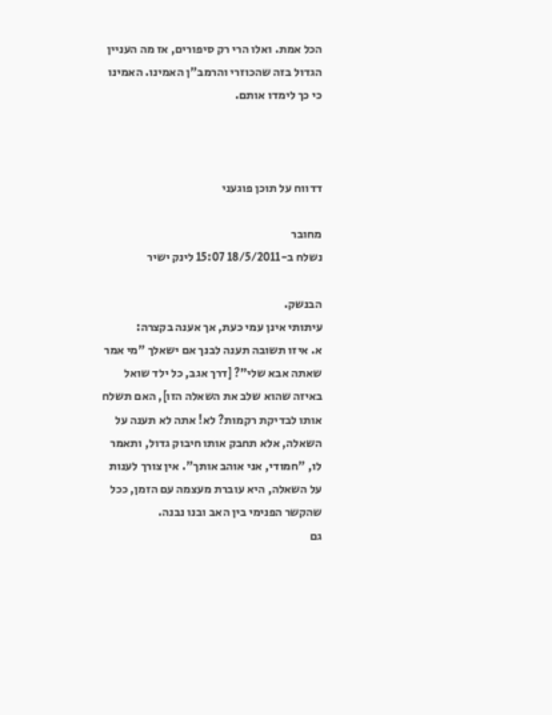הכל אמת. ואלו הרי רק סיפורים, אז מה העניין הגדול בזה שהכוזרי והרמב"ן האמינו. האמינו כי כך לימדו אותם.



דדווח על תוכן פוגעני

מחובר
נשלח ב-18/5/2011 15:07 לינק ישיר

הבנשק.
עיתותי אינן עמי כעת, אך אענה בקצרה:
א. איזו תשובה תענה לבנך אם ישאלך "מי אמר שאתה אבא שלי"? [דרך אגב, כל ילד שואל באיזה שהוא שלב את השאלה הזו], האם תשלח אותו לבדיקת רקמות? לא! אתה לא תענה על השאלה, אלא תחבק אותו חיבוק גדול, ותאמר לו, "חמודי, אני אוהב אותך". אין צורך לענות על השאלה, היא עוברת מעצמה עם הזמן, ככל שהקשר הפנימי בין האב ובנו נבנה.
גם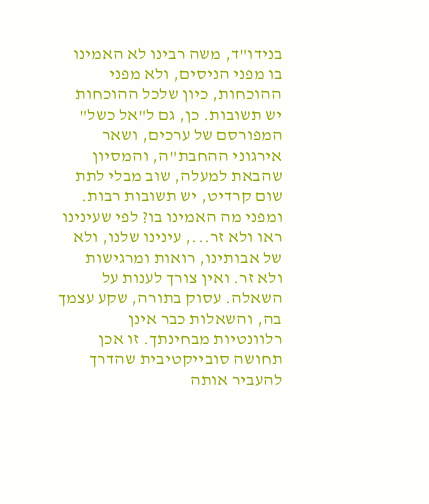בנידו"ד, משה רבינו לא האמינו בו מפני הניסים, ולא מפני ההוכחות, כיון שלכל ההוכחות יש תשובות. כן, גם ל"אל כשל" המפורסם של ערכים, ושאר אירגוני ההחבת"ה, והמסיון שהבאת למעלה, שוב מבלי לתת שום קרדיט, יש תשובות רבות. ומפני מה האמינו בו? לפי שעינינו ראו ולא זר..., עינינו שלנו, ולא של אבותינו, רואות ומרגישות ולא זר. ואין צורך לענות על השאלה. עסוק בתורה, שקע עצמך בה, והשאלות כבר אינן רלוונטיות מבחינתך. זו אכן תחושה סובייקטיבית שהדרך להעביר אותה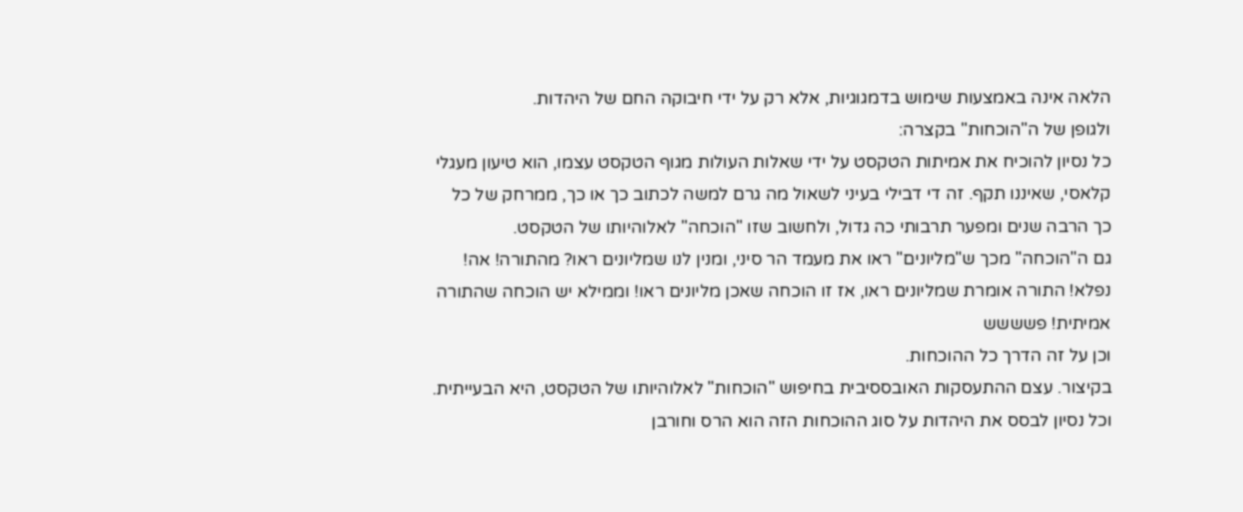הלאה אינה באמצעות שימוש בדמגוגיות, אלא רק על ידי חיבוקה החם של היהדות.
ולגופן של ה"הוכחות" בקצרה:
כל נסיון להוכיח את אמיתות הטקסט על ידי שאלות העולות מגוף הטקסט עצמו, הוא טיעון מעגלי קלאסי, שאיננו תקף. זה די דבילי בעיני לשאול מה גרם למשה לכתוב כך או כך, ממרחק של כל כך הרבה שנים ומפער תרבותי כה גדול, ולחשוב שזו "הוכחה" לאלוהיותו של הטקסט.
גם ה"הוכחה" מכך ש"מליונים" ראו את מעמד הר סיני, ומנין לנו שמליונים ראו? מהתורה! אה! נפלא! התורה אומרת שמליונים ראו, אז זו הוכחה שאכן מליונים ראו! וממילא יש הוכחה שהתורה אמיתית! פשששש
וכן על זה הדרך כל ההוכחות.
בקיצור. עצם ההתעסקות האובססיבית בחיפוש "הוכחות" לאלוהיותו של הטקסט, היא הבעייתית. וכל נסיון לבסס את היהדות על סוג ההוכחות הזה הוא הרס וחורבן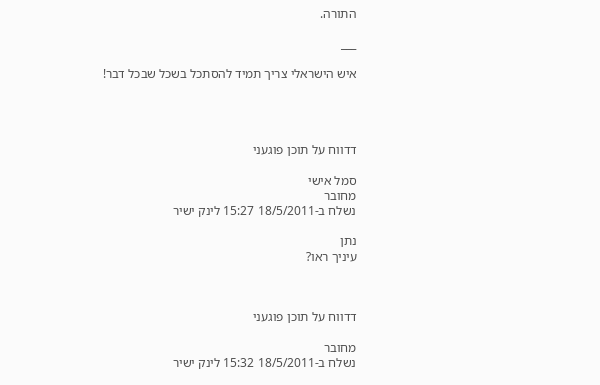התורה.

___

איש הישראלי צריך תמיד להסתכל בשכל שבכל דבר!




דדווח על תוכן פוגעני

סמל אישי
מחובר
נשלח ב-18/5/2011 15:27 לינק ישיר

נתן
עיניך ראו?



דדווח על תוכן פוגעני

מחובר
נשלח ב-18/5/2011 15:32 לינק ישיר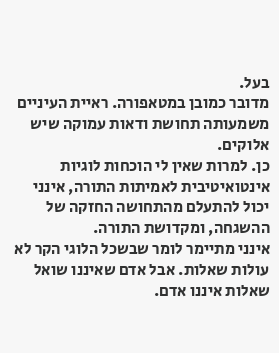בעל.
מדובר כמובן במטאפורה. ראיית העיניים משמעותה תחושת ודאות עמוקה שיש אלוקים.
כן. למרות שאין לי הוכחות לוגיות אינטואיטיבית לאמיתות התורה, אינני יכול להתעלם מהתחושה החזקה של ההשגחה, ומקדושת התורה.
אינני מתיימר לומר שבשכל הלוגי הקר לא עולות שאלות. אבל אדם שאיננו שואל שאלות איננו אדם.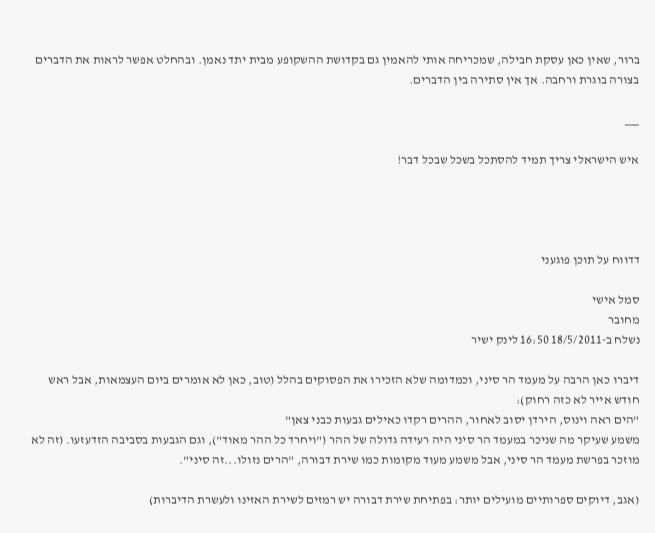ברור, שאין כאן עסקת חבילה, שמכריחה אותי להאמין גם בקדושת ההשקופע מבית יתד נאמן. ובהחלט אפשר לראות את הדברים בצורה בוגרת ורחבה. אך אין סתירה בין הדברים.

___

איש הישראלי צריך תמיד להסתכל בשכל שבכל דבר!




דדווח על תוכן פוגעני

סמל אישי
מחובר
נשלח ב-18/5/2011 16:50 לינק ישיר

דיברו כאן הרבה על מעמד הר סיני, וכמדומה שלא הזכירו את הפסוקים בהלל (טוב, כאן לא אומרים ביום העצמאות, אבל ראש חודש אייר לא כזה רחוק):
"הים ראה וינוס, הירדן יסוב לאחור, ההרים רקדו כאילים גבעות כבני צאן"
משמע שעיקר מה שניכר במעמד הר סיני היה רעידה גדולה של ההר ("ויחרד כל ההר מאוד"), וגם הגבעות בסביבה הזדעזעו. (זה לא מוזכר בפרשת מעמד הר סיני, אבל משמע מעוד מקומות כמו שירת דבורה, "הרים נזולו...זה סיני".

(אגב, דיוקים ספרותיים מועילים יותר: בפתיחת שירת דבורה יש רמזים לשירת האזינו ולעשרת הדיברות)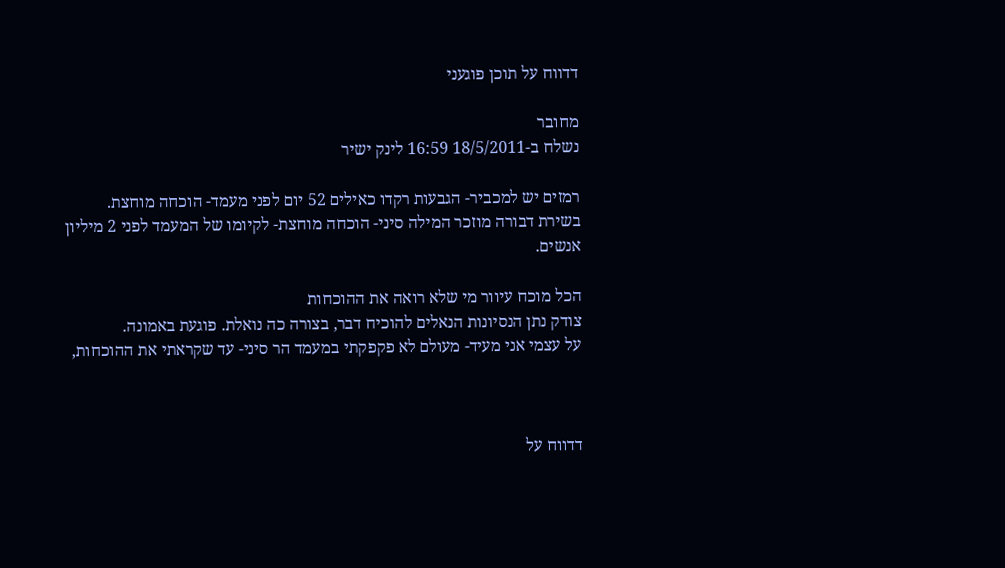דדווח על תוכן פוגעני

מחובר
נשלח ב-18/5/2011 16:59 לינק ישיר

רמזים יש למכביר- הגבעות רקדו כאילים 52 יום לפני מעמד- הוכחה מוחצת.
בשירת דבורה מוזכר המילה סיני- הוכחה מוחצת- לקיומו של המעמד לפני 2 מיליון אנשים.

הכל מוכח עיוור מי שלא רואה את ההוכחות
צודק נתן הנסיונות הנאלים להוכיח דבר, בצורה כה נואלת. פוגעת באמונה.
על עצמי אני מעיד- מעולם לא פקפקתי במעמד הר סיני- עד שקראתי את ההוכחות,



דדווח על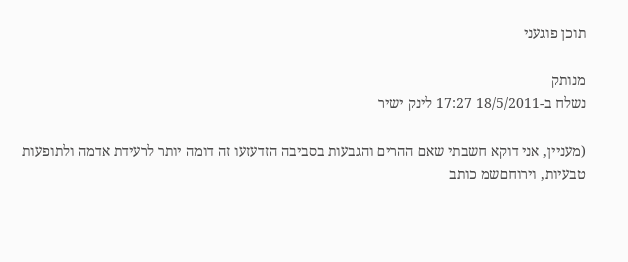תוכן פוגעני

מנותק
נשלח ב-18/5/2011 17:27 לינק ישיר

(מעניין, אני דוקא חשבתי שאם ההרים והגבעות בסביבה הזדעזעו זה דומה יותר לרעידת אדמה ולתופעות טבעיות, וירוחםשמ כותב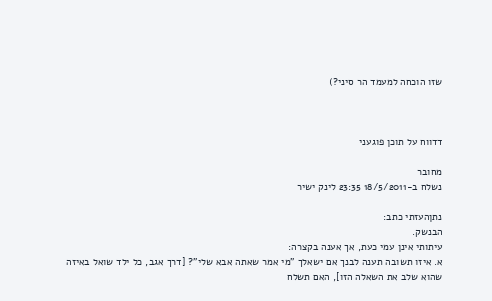שזו הוכחה למעמד הר סיני?)



דדווח על תוכן פוגעני

מחובר
נשלח ב-18/5/2011 23:35 לינק ישיר

נתןהעזתי כתב:
הבנשק.
עיתותי אינן עמי כעת, אך אענה בקצרה:
א. איזו תשובה תענה לבנך אם ישאלך "מי אמר שאתה אבא שלי"? [דרך אגב, כל ילד שואל באיזה שהוא שלב את השאלה הזו], האם תשלח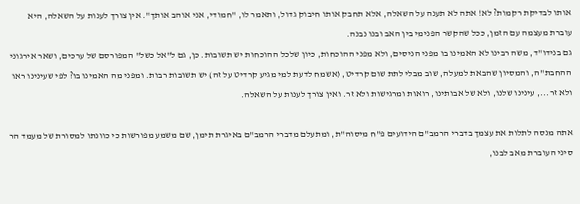אותו לבדיקת רקמות? לא! אתה לא תענה על השאלה, אלא תחבק אותו חיבוק גדול, ותאמר לו, "חמודי, אני אוהב אותך". אין צורך לענות על השאלה, היא עוברת מעצמה עם הזמן, ככל שהקשר הפנימי בין האב ובנו נבנה.
גם בנידו"ד, משה רבינו לא האמינו בו מפני הניסים, ולא מפני ההוכחות, כיון שלכל ההוכחות יש תשובות. כן, גם ל"אל כשל" המפורסם של ערכים, ושאר אירגוני ההחבת"ה, והמסיון שהבאת למעלה, שוב מבלי לתת שום קרדיט, (אשמח לדעת למי מגיע קרדיט על זה) יש תשובות רבות. ומפני מה האמינו בו? לפי שעינינו ראו ולא זר..., עינינו שלנו, ולא של אבותינו, רואות ומרגישות ולא זר. ואין צורך לענות על השאלה.

אתה מנסה לתלות את עצמך בדברי הרמב"ם הידועים פ"ח מיסוה"ת, ומתעלם מדברי הרמב"ם באיגרת תימן, שם משמע מפורשות כי כוונתו למסורת של מעמד הר סיני העוברת מאב לבנו,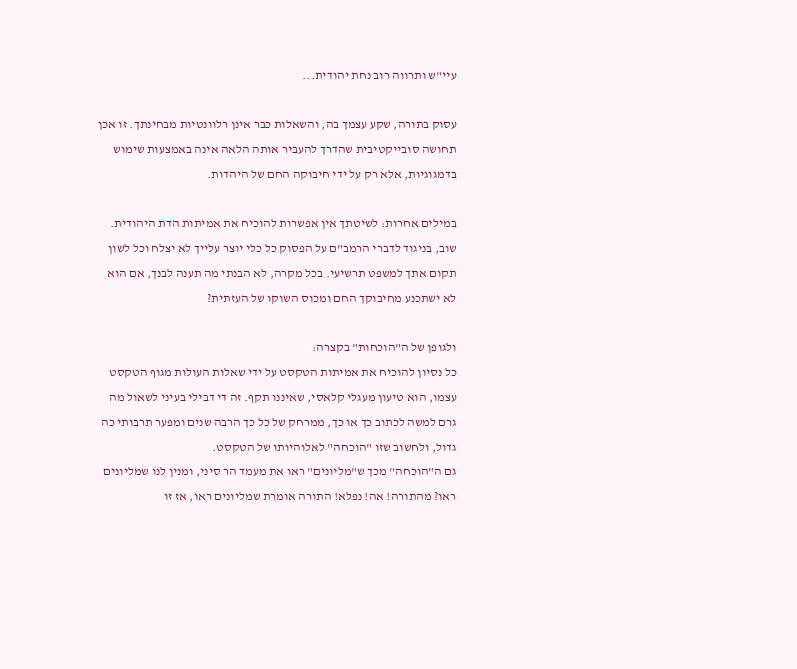עיי"ש ותרווה רוב נחת יהודית...

עסוק בתורה, שקע עצמך בה, והשאלות כבר אינן רלוונטיות מבחינתך. זו אכן תחושה סובייקטיבית שהדרך להעביר אותה הלאה אינה באמצעות שימוש בדמגוגיות, אלא רק על ידי חיבוקה החם של היהדות.

במילים אחרות: לשיטתך אין אפשרות להוכיח את אמיתות הדת היהודית. שוב, בניגוד לדברי הרמב"ם על הפסוק כל כלי יוצר עלייך לא יצלח וכל לשון תקום אתך למשפט תרשיעי. בכל מקרה, לא הבנתי מה תענה לבנך, אם הוא לא ישתכנע מחיבוקך החם ומכוס השוקו של העזתית?

ולגופן של ה"הוכחות" בקצרה:
כל נסיון להוכיח את אמיתות הטקסט על ידי שאלות העולות מגוף הטקסט עצמו, הוא טיעון מעגלי קלאסי, שאיננו תקף. זה די דבילי בעיני לשאול מה גרם למשה לכתוב כך או כך, ממרחק של כל כך הרבה שנים ומפער תרבותי כה גדול, ולחשוב שזו "הוכחה" לאלוהיותו של הטקסט.
גם ה"הוכחה" מכך ש"מליונים" ראו את מעמד הר סיני, ומנין לנו שמליונים ראו? מהתורה! אה! נפלא! התורה אומרת שמליונים ראו, אז זו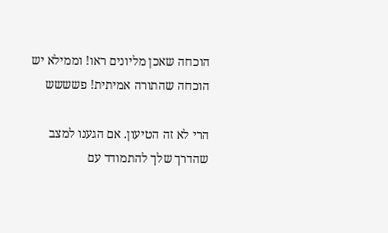הוכחה שאכן מליונים ראו! וממילא יש הוכחה שהתורה אמיתית! פשששש

הרי לא זה הטיעון. אם הגענו למצב שהדרך שלך להתמודד עם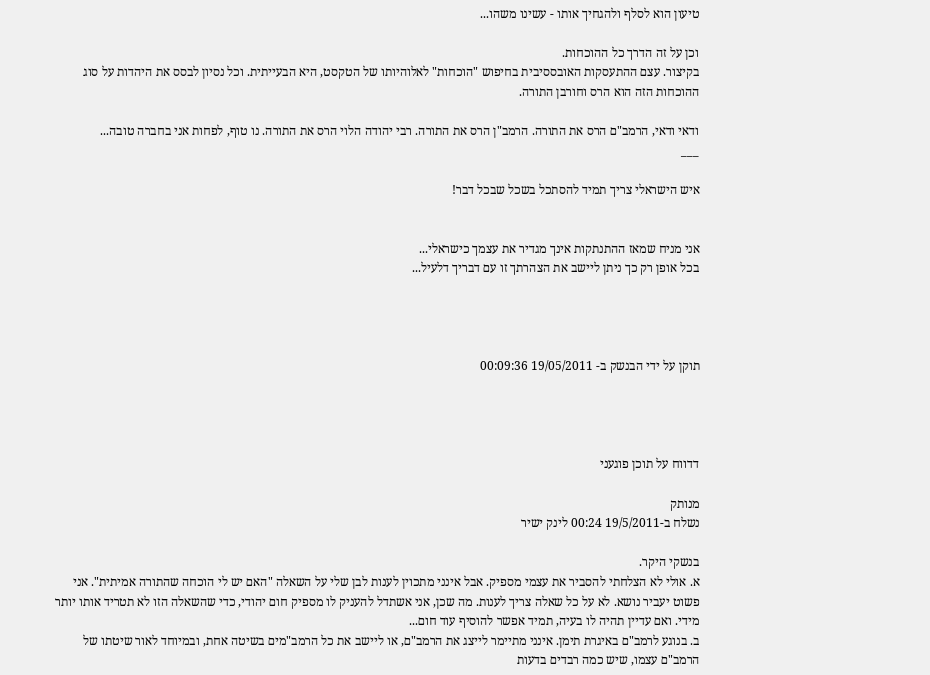טיעון הוא לסלף ולהגחיך אותו - עשינו משהו...

וכן על זה הדרך כל ההוכחות.
בקיצור. עצם ההתעסקות האובססיבית בחיפוש "הוכחות" לאלוהיותו של הטקסט, היא הבעייתית. וכל נסיון לבסס את היהדות על סוג ההוכחות הזה הוא הרס וחורבן התורה.

ודאי ודאי, הרמב"ם הרס את התורה. הרמב"ן הרס את התורה. רבי יהודה הלוי הרס את התורה. נו טוף, לפחות אני בחברה טובה...
___

איש הישראלי צריך תמיד להסתכל בשכל שבכל דבר!


אני מניח שמאז ההתנתקות אינך מגדיר את עצמך כישראלי...
בכל אופן רק כך ניתן ליישב את הצהרתך זו עם דבריך דלעיל...




תוקן על ידי הבנשק ב- 19/05/2011 00:09:36




דדווח על תוכן פוגעני

מנותק
נשלח ב-19/5/2011 00:24 לינק ישיר

בנשקי היקר.
א. אולי לא הצלחתי להסביר את עצמי מספיק. אבל אינני מתכוין לענות לבן שלי על השאלה "האם יש לי הוכחה שהתורה אמיתית". אני פשוט יעביר נושא. לא על כל שאלה צריך לענות. מה שכן, אני אשתדל להעניק לו מספיק חום יהודי, כדי שהשאלה הזו לא תטריד אותו יותר מידי. ואם עדיין תהיה לו בעיה, תמיד אפשר להוסיף עוד חום...
ב. בנוגע לרמב"ם באיגרת תימן. אינני מתיימר לייצג את הרמב"ם, או ליישב את כל הרמב"מים בשיטה אחת, ובמיוחד לאור שיטתו של הרמב"ם עצמו, שיש כמה רבדים בדעות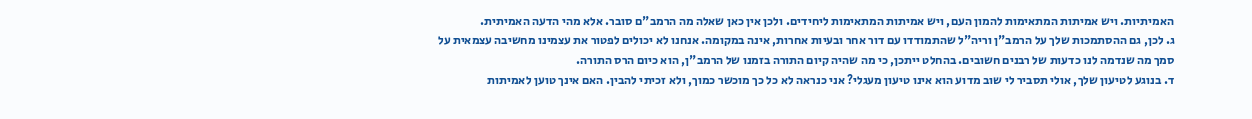האמיתיות. ויש אמיתות המתאימות להמון העם, ויש אמיתות המתאימות ליחידים. ולכן אין כאן שאלה מה הרמב"ם סובר. אלא מהי הדעה האמיתית.
ג. לכן, גם ההסתמכות שלך על הרמב"ן וריה"ל שהתמודדו עם דור אחר ובעיות אחרות, אינה במקומה. אנחנו לא יכולים לפטור את עצמינו מחשיבה עצמאית על סמך מה שנדמה לנו כדעות של רבנים חשובים. בהחלט ייתכן, כי מה שהיה קיום התורה בזמנו של הרמב"ן, הוא כיום הרס התורה.
ד. בנוגע לטיעון שלך, אולי תסביר לי שוב מדוע הוא אינו טיעון מעגלי? אני כנראה לא כל כך מוכשר כמוך, ולא זכיתי להבין. האם אינך טוען לאמיתות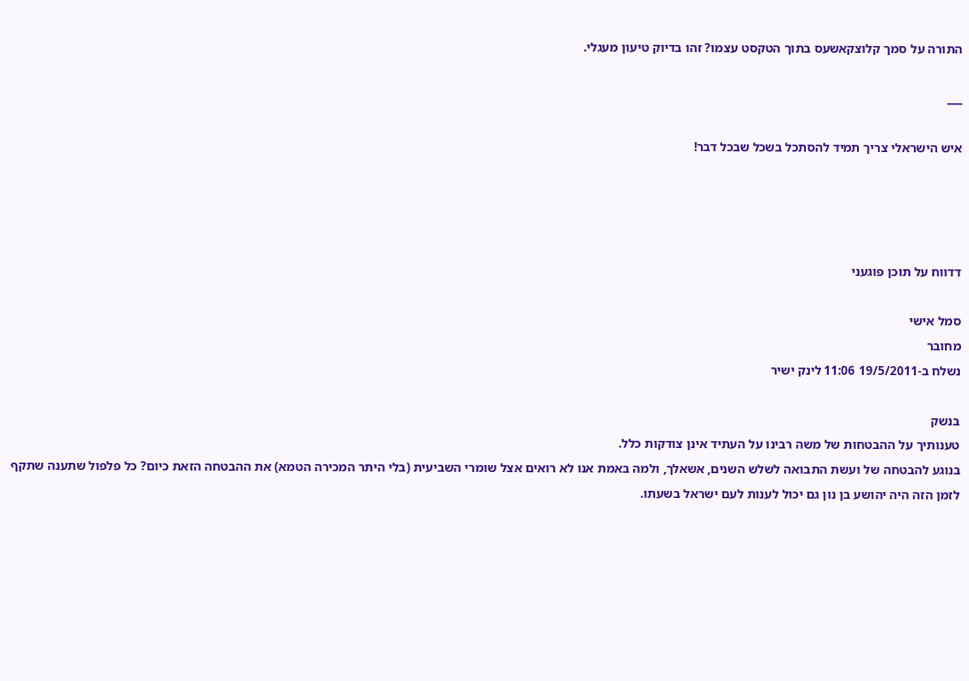התורה על סמך קלוצקאשעס בתוך הטקסט עצמו? זהו בדיוק טיעון מעגלי.

___

איש הישראלי צריך תמיד להסתכל בשכל שבכל דבר!




דדווח על תוכן פוגעני

סמל אישי
מחובר
נשלח ב-19/5/2011 11:06 לינק ישיר

בנשק
טענותיך על ההבטחות של משה רבינו על העתיד אינן צודקות כלל.
בנוגע להבטחה של ועשת התבואה לשלש השנים, אשאלך, ולמה באמת אנו לא רואים אצל שומרי השביעית (בלי היתר המכירה הטמא) את ההבטחה הזאת כיום? כל פלפול שתענה שתקף לזמן הזה היה יהושע בן נון גם יכול לענות לעם ישראל בשעתו.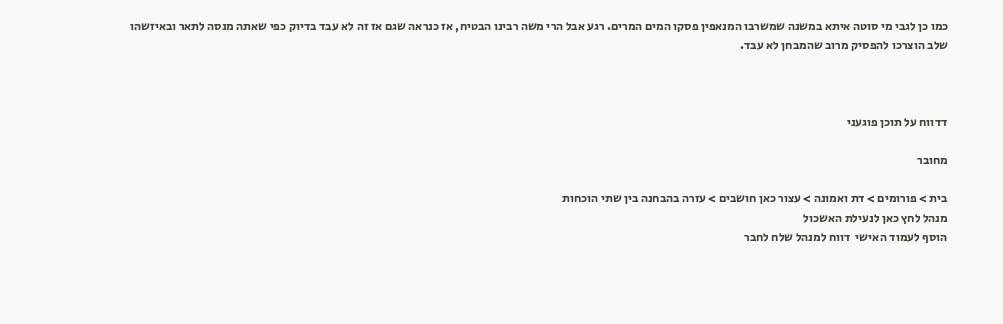כמו כן לגבי מי סוטה איתא במשנה שמשרבו המנאפין פסקו המים המרים. רגע אבל הרי משה רבינו הבטיח, אז כנראה שגם אז זה לא עבד בדיוק כפי שאתה מנסה לתאר ובאיזשהו שלב הוצרכו להפסיק מרוב שהמבחן לא עבד.



דדווח על תוכן פוגעני

מחובר

בית > פורומים > דת ואמונה > עצור כאן חושבים > עזרה בהבחנה בין שתי הוכחות
מנהל לחץ כאן לנעילת האשכול
הוסף לעמוד האישי  דווח למנהל שלח לחבר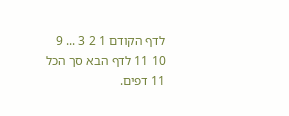לדף הקודם 1 2 3 ... 9 10 11 לדף הבא סך הכל 11 דפים.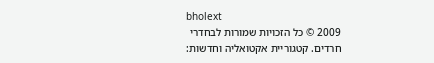bholext
2009 © כל הזכויות שמורות לבחדרי חרדים. קטגוריית אקטואליה וחדשות: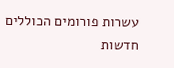עשרות פורומים הכוללים חדשות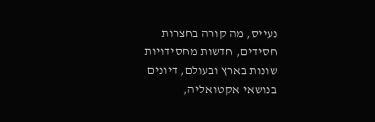נעייס, מה קורה בחצרות חסידים, חדשות מחסידויות שונות בארץ ובעולם, דיונים בנושאי אקטואליה,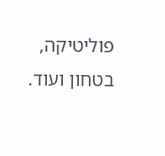פוליטיקה, בטחון ועוד.